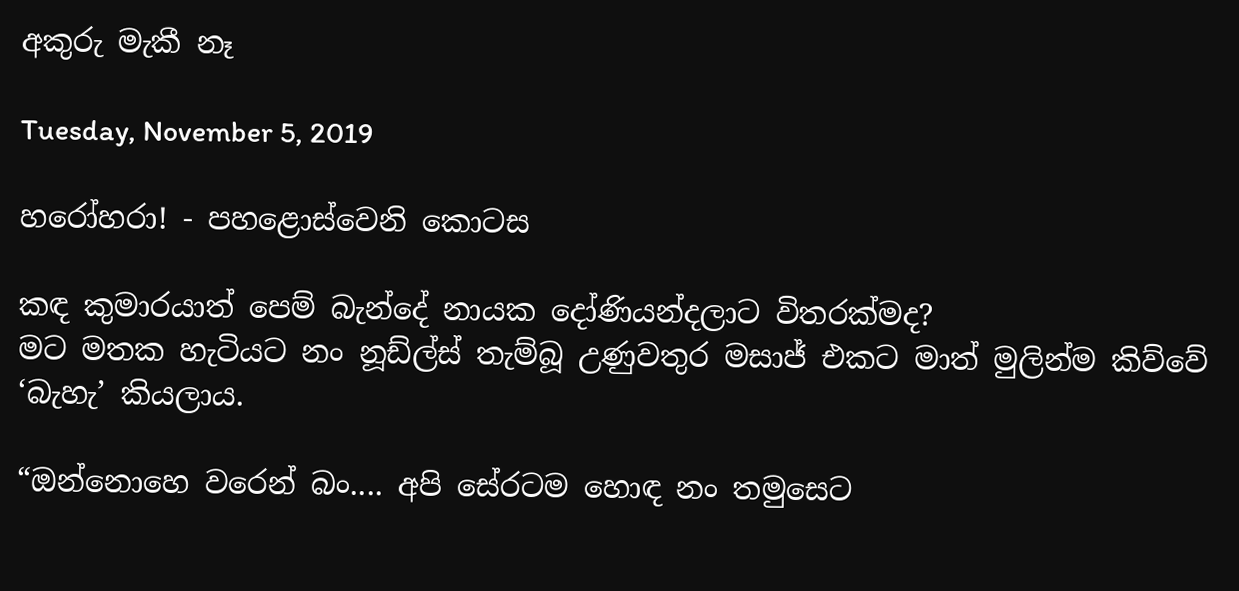අකුරු මැකී නෑ

Tuesday, November 5, 2019

හරෝහරා! - පහළොස්වෙනි කොටස

කඳ කුමාරයාත් පෙම් බැන්දේ නායක දෝණියන්දලාට විතරක්මද?
මට මතක හැටියට නං නූඩ්ල්ස් තැම්බූ උණුවතුර මසාජ් එකට මාත් මුලින්ම කිව්වේ ‘බැහැ’ කියලාය.

“ඔන්නොහෙ වරෙන් බං.... අපි සේරටම හොඳ නං තමුසෙට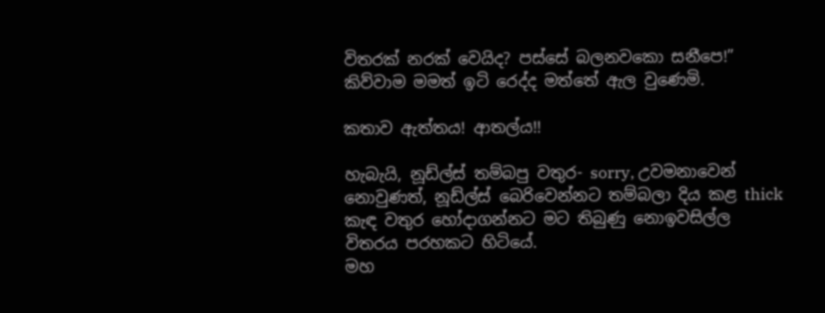විතරක් නරක් වෙයිද? පස්සේ බලනවකො සනීපෙ!” කිව්වාම මමත් ඉටි රෙද්ද මත්තේ ඇල වුණෙමි.

කතාව ඇත්තය! ආතල්ය!!

හැබැයි, නූඩ්ල්ස් තම්බපු වතුර- sorry, උවමනාවෙන් නොවුණත්, නූඩ්ල්ස් බෙරිවෙන්නට තම්බලා දිය කළ thick කැඳ වතුර හෝදාගන්නට මට තිබුණු නොඉවසිල්ල විතරය පරහකට හිටියේ.
මහ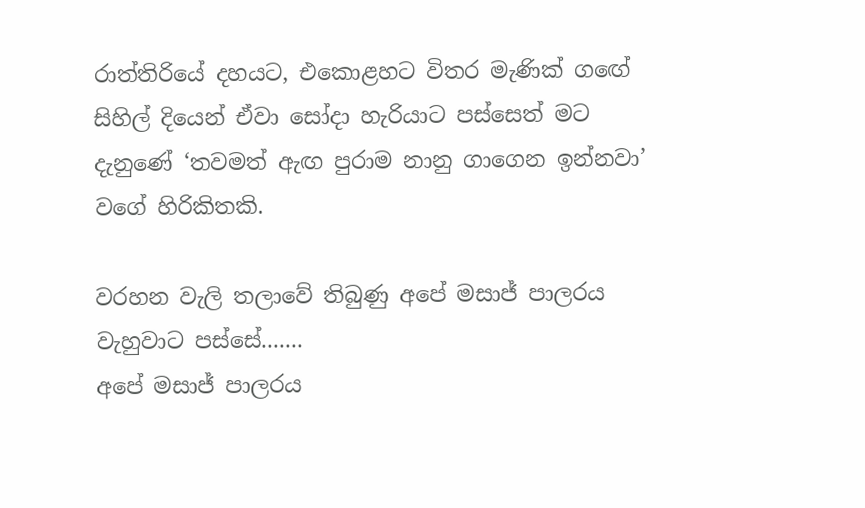රාත්තිරියේ දහයට, එකොළහට විතර මැණික් ගඟේ සිහිල් දියෙන් ඒවා සෝදා හැරියාට පස්සෙත් මට දැනුණේ ‘තවමත් ඇඟ පුරාම නානු ගාගෙන ඉන්නවා’ වගේ හිරිකිතකි.

වරහන වැලි තලාවේ තිබුණු අපේ මසාජ් පාලරය වැහුවාට පස්සේ.......
අපේ මසාජ් පාලරය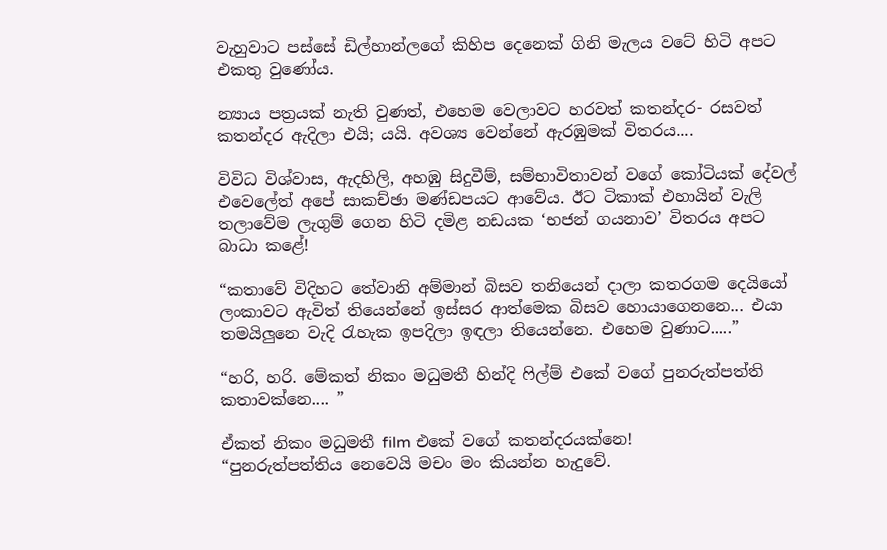වැහුවාට පස්සේ ඩිල්හාන්ලගේ කිහිප දෙනෙක් ගිනි මැලය වටේ හිටි අපට එකතු වුණෝය.

න්‍යාය පත්‍රයක් නැති වුණත්, එහෙම වෙලාවට හරවත් කතන්දර- රසවත් කතන්දර ඇදිලා එයි; යයි. අවශ්‍ය වෙන්නේ ඇරඹුමක් විතරය....

විවිධ විශ්වාස, ඇදහිලි, අහඹු සිදුවීම්, සම්භාවිතාවන් වගේ කෝටියක් දේවල් එවෙලේත් අපේ සාකච්ඡා මණ්ඩපයට ආවේය. ඊට ටිකාක් එහායින් වැලි තලාවේම ලැගුම් ගෙන හිටි දමිළ නඩයක ‘භජන් ගයනාව’ විතරය අපට බාධා කළේ!

“කතාවේ විදිහට තේවානි අම්මාන් බිසව තනියෙන් දාලා කතරගම දෙයියෝ ලංකාවට ඇවිත් තියෙන්නේ ඉස්සර ආත්මෙක බිසව හොයාගෙනනෙ... එයා තමයිලුනෙ වැදි රැහැක ඉපදිලා ඉඳලා තියෙන්නෙ. එහෙම වුණාට.....”

“හරි, හරි. මේකත් නිකං මධුමතී හින්දි ෆිල්ම් එකේ වගේ පුනරුත්පත්ති කතාවක්නෙ.... ”

ඒකත් නිකං මධුමතී film එකේ වගේ කතන්දරයක්නෙ!
“පුනරුත්පත්තිය නෙවෙයි මචං මං කියන්න හැදුවේ.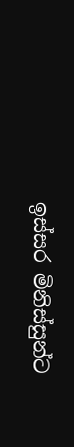ඉස්සර මිනිස්සුන්ට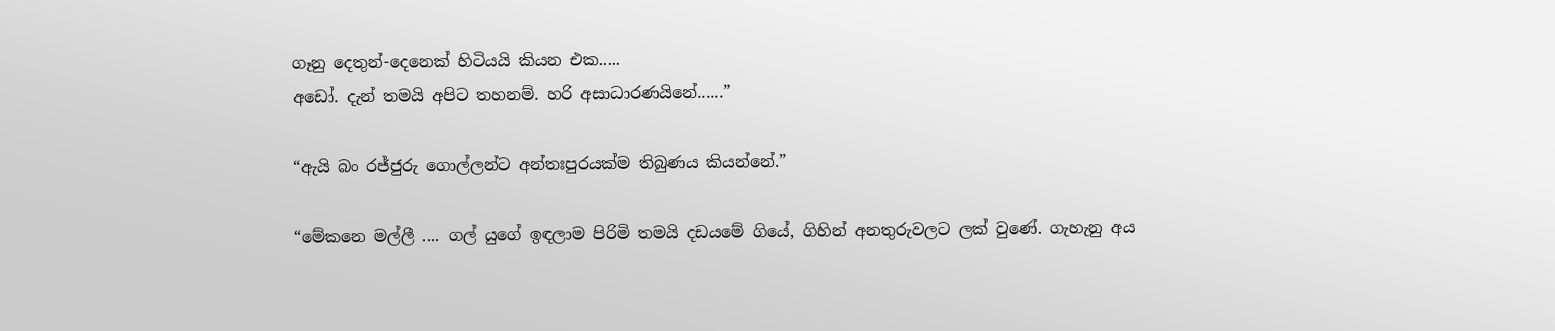ගෑනු දෙතුන්-දෙනෙක් හිටියයි කියන එක.....
අඩෝ. දැන් තමයි අපිට තහනම්. හරි අසාධාරණයිනේ......”

“ඇයි බං රජ්ජුරු ගොල්ලන්ට අන්තඃපුරයක්ම තිබුණය කියන්නේ.”

“මේකනෙ මල්ලී .... ගල් යුගේ ඉඳලාම පිරිමි තමයි දඩයමේ ගියේ, ගිහින් අනතුරුවලට ලක් වුණේ. ගැහැනු අය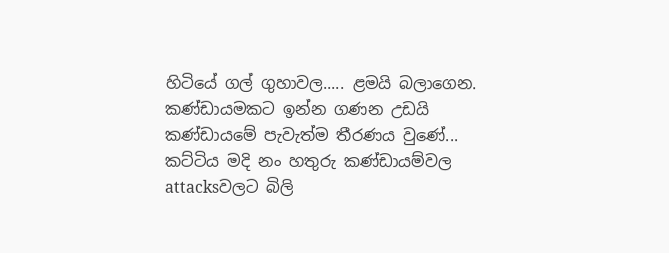හිටියේ ගල් ගුහාවල..... ළමයි බලාගෙන.
කණ්ඩායමකට ඉන්න ගණන උඩයි කණ්ඩායමේ පැවැත්ම තීරණය වුණේ... කට්ටිය මදි නං හතුරු කණ්ඩායම්වල attacksවලට බිලි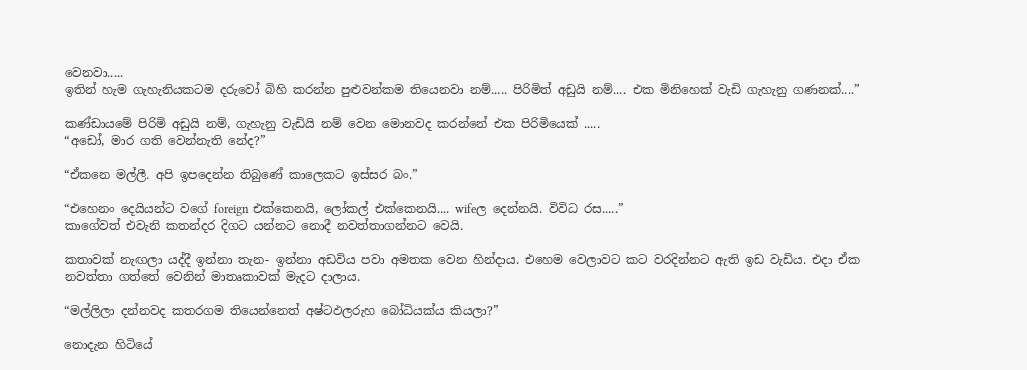වෙනවා.....
ඉතින් හැම ගැහැනියකටම දරුවෝ බිහි කරන්න පුළුවන්කම තියෙනවා නම්..... පිරිමිත් අඩුයි නම්.... එක මිනිහෙක් වැඩි ගැහැනු ගණනක්....”

කණ්ඩායමේ පිරිමි අඩුයි නම්, ගැහැනු වැඩියි නම් වෙන මොනවද කරන්නේ එක පිරිමියෙක් .....
“අඩෝ, මාර ගති වෙන්නැති නේද?”

“ඒකනෙ මල්ලී. අපි ඉපදෙන්න තිබුණේ කාලෙකට ඉස්සර බං.”

“එහෙනං දෙයියන්ට වගේ foreign එක්කෙනයි, ලෝකල් එක්කෙනයි.... wifeල දෙන්නයි. විවිධ රස.....”
කාගේවත් එවැනි කතන්දර දිගට යන්නට නොදී නවත්තාගන්නට වෙයි.

කතාවක් නැඟලා යද්දී ඉන්නා තැන- ඉන්නා අඩවිය පවා අමතක වෙන හින්දාය. එහෙම වෙලාවට කට වරදින්නට ඇති ඉඩ වැඩිය. එදා ඒක නවත්තා ගත්තේ වෙනින් මාතෘකාවක් මැදට දාලාය.

“මල්ලිලා දන්නවද කතරගම තියෙන්නෙත් අෂ්ටඵලරුහ බෝධියක්ය කියලා?”

නොදැන හිටියේ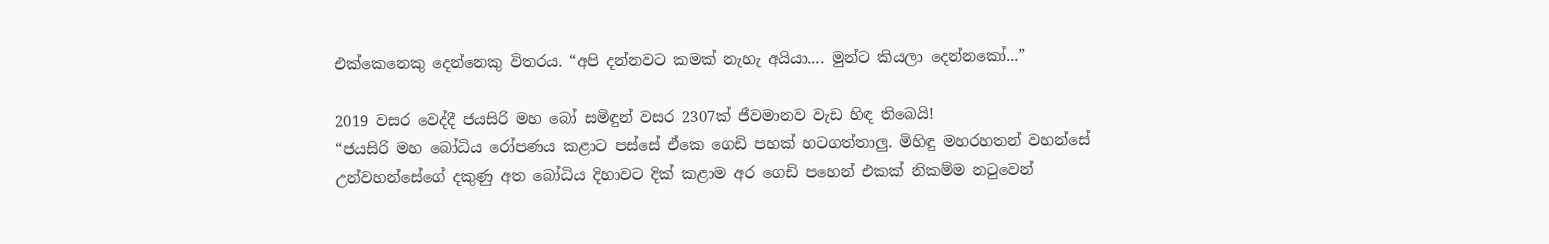එක්කෙනෙකු දෙන්නෙකු විතරය. “අපි දන්නවට කමක් නැහැ අයියා.... මුන්ට කියලා දෙන්නකෝ...”

2019 වසර වෙද්දී ජයසිරි මහ බෝ සමිඳුන් වසර 2307ක් ජීවමානව වැඩ හිඳ තිබෙයි!
“ජයසිරි මහ බෝධිය රෝපණය කළාට පස්සේ ඒකෙ ගෙඩි පහක් හටගත්තාලු. මිහිඳු මහරහතන් වහන්සේ උන්වහන්සේගේ දකුණු අත බෝධිය දිහාවට දික් කළාම අර ගෙඩි පහෙන් එකක් නිකම්ම නටුවෙන්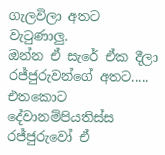ගැලවිලා අතට වැටුණාලු.
ඔන්න ඒ සැරේ ඒක දීලා රජ්ජුරුවන්ගේ අතට.....
එතකොට දේවානම්පියතිස්ස රජ්ජුරුවෝ ඒ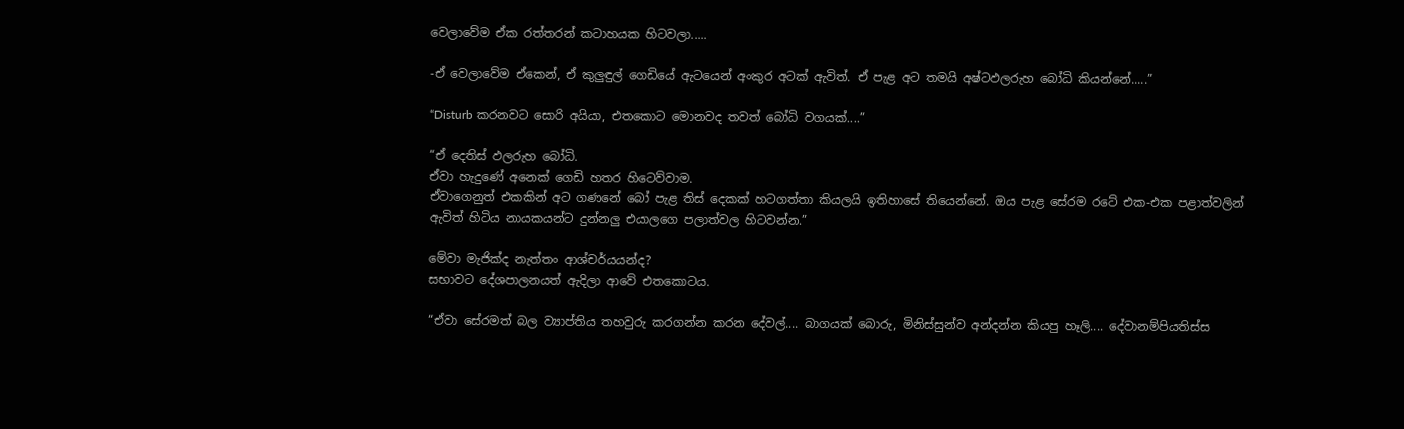වෙලාවේම ඒක රත්තරන් කටාහයක හිටවලා.....

-ඒ වෙලාවේම ඒකෙන්, ඒ කුලුඳුල් ගෙඩියේ ඇටයෙන් අංකුර අටක් ඇවිත්. ඒ පැළ අට තමයි අෂ්ටඵලරුහ බෝධි කියන්නේ.....”

“Disturb කරනවට සොරි අයියා, එතකොට මොනවද තවත් බෝධි වගයක්....”

“ඒ දෙතිස් ඵලරුහ බෝධි.
ඒවා හැදුණේ අනෙක් ගෙඩි හතර හිටෙව්වාම.
ඒවාගෙනුත් එකකින් අට ගණනේ බෝ පැළ තිස් දෙකක් හටගත්තා කියලයි ඉතිහාසේ තියෙන්නේ. ඔය පැළ සේරම රටේ එක-එක පළාත්වලින් ඇවිත් හිටිය නායකයන්ට දුන්නලු එයාලගෙ පලාත්වල හිටවන්න.”

මේවා මැජික්ද නැත්තං ආශ්චර්යයන්ද?
සභාවට දේශපාලනයත් ඇදිලා ආවේ එතකොටය.

“ඒවා සේරමත් බල ව්‍යාප්තිය තහවුරු කරගන්න කරන දේවල්.... බාගයක් බොරු, මිනිස්සුන්ව අන්දන්න කියපු හෑලි.... දේවානම්පියතිස්ස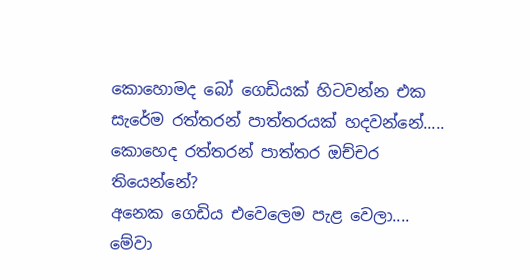කොහොමද බෝ ගෙඩියක් හිටවන්න එක සැරේම රත්තරන් පාත්තරයක් හදවන්නේ.....
කොහෙද රත්තරන් පාත්තර ඔච්චර තියෙන්නේ?
අනෙක ගෙඩිය එවෙලෙම පැළ වෙලා.... මේවා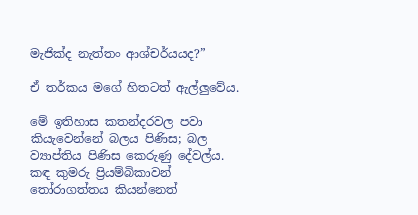මැජික්ද නැත්තං ආශ්චර්යයද?”

ඒ තර්කය මගේ හිතටත් ඇල්ලුවේය.

මේ ඉතිහාස කතන්දරවල පවා කියැවෙන්නේ බලය පිණිස; බල ව්‍යාප්තිය පිණිස කෙරුණු දේවල්ය. කඳ කුමරු ප්‍රියම්බිකාවන් තෝරාගත්තය කියන්නෙත්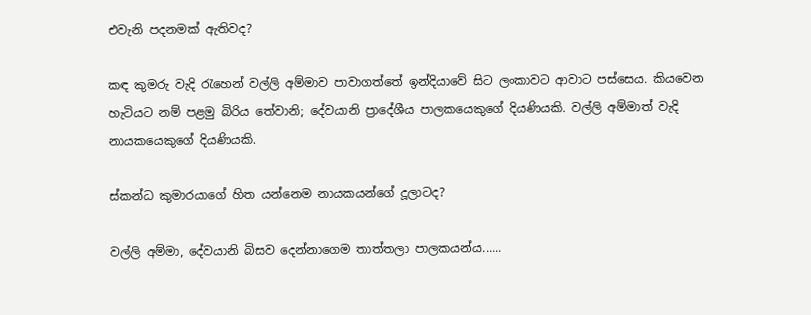එවැනි පදනමක් ඇතිවද?

කඳ කුමරු වැදි රැහෙන් වල්ලි අම්මාව පාවාගත්තේ ඉන්දියාවේ සිට ලංකාවට ආවාට පස්සෙය. කියවෙන හැටියට නම් පළමු බිරිය තේවානි; දේවයානි ප්‍රාදේශීය පාලකයෙකුගේ දියණියකි. වල්ලි අම්මාත් වැදි නායකයෙකුගේ දියණියකි.

ස්කන්ධ කුමාරයාගේ හිත යන්නෙම නායකයන්ගේ දූලාටද?

වල්ලි අම්මා, දේවයානි බිසව දෙන්නාගෙම තාත්තලා පාලකයන්ය......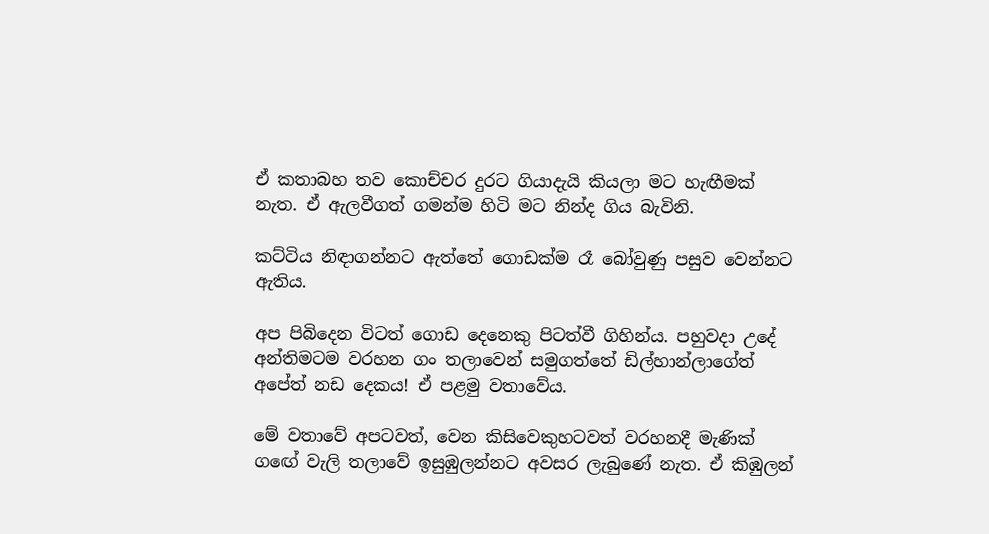ඒ කතාබහ තව කොච්චර දුරට ගියාදැයි කියලා මට හැඟීමක් නැත. ඒ ඇලවීගත් ගමන්ම හිටි මට නින්ද ගිය බැවිනි.

කට්ටිය නිඳාගන්නට ඇත්තේ ගොඩක්ම රෑ බෝවුණු පසුව වෙන්නට ඇතිය.

අප පිබිදෙන විටත් ගොඩ දෙනෙකු පිටත්වී ගිහින්ය. පහුවදා උදේ අන්තිමටම වරහන ගං තලාවෙන් සමුගත්තේ ඩිල්හාන්ලාගේත් අපේත් නඩ දෙකය! ඒ පළමු වතාවේය.

මේ වතාවේ අපටවත්, වෙන කිසිවෙකුහටවත් වරහනදී මැණික් ගඟේ වැලි තලාවේ ඉසුඹුලන්නට අවසර ලැබුණේ නැත. ඒ කිඹුලන්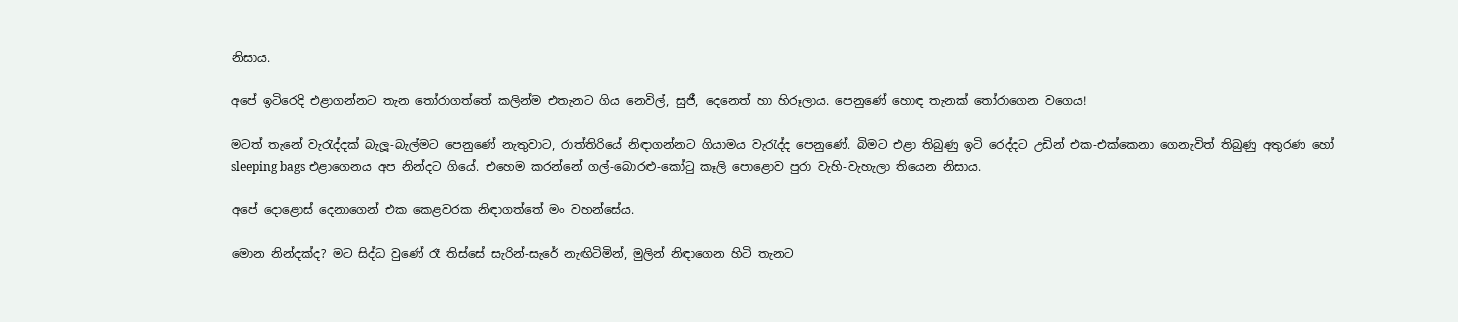නිසාය.

අපේ ඉටිරෙදි එළාගන්නට තැන තෝරාගත්තේ කලින්ම එතැනට ගිය නෙවිල්, සුජී, දෙනෙත් හා හිරූලාය. පෙනුණේ හොඳ තැනක් තෝරාගෙන වගෙය!

මටත් තැනේ වැරැද්දක් බැලූ-බැල්මට පෙනුණේ නැතුවාට, රාත්තිරියේ නිඳාගන්නට ගියාමය වැරැද්ද පෙනුණේ. බිමට එළා තිබුණු ඉටි රෙද්දට උඩින් එක-එක්කෙනා ගෙනැවිත් තිබුණු අතුරණ හෝ sleeping bags එළාගෙනය අප නින්දට ගියේ. එහෙම කරන්නේ ගල්-බොරළු-කෝටු කෑලි පොළොව පුරා වැහි-වැහැලා තියෙන නිසාය.

අපේ දොළොස් දෙනාගෙන් එක කෙළවරක නිඳාගත්තේ මං වහන්සේය.

මොන නින්දක්ද? මට සිද්ධ වුණේ රෑ තිස්සේ සැරින්-සැරේ නැඟිටිමින්, මුලින් නිඳාගෙන හිටි තැනට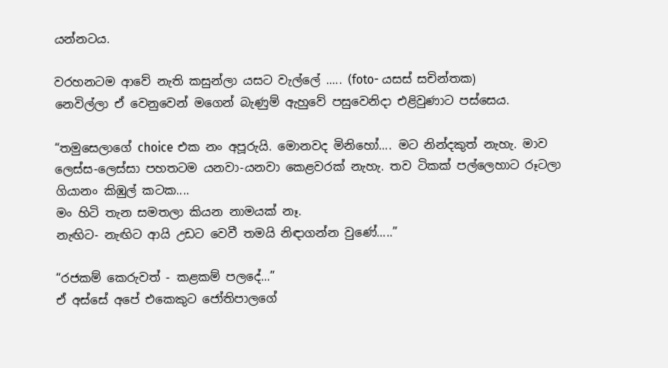යන්නටය.

වරහනටම ආවේ නැති කසුන්ලා යසට වැල්ලේ ..... (foto- යසස් සචින්තක)
නෙවිල්ලා ඒ වෙනුවෙන් මගෙන් බැණුම් ඇහුවේ පසුවෙනිදා එළිවුණාට පස්සෙය.

“තමුසෙලාගේ choice එක නං අපූරුයි. මොනවද මිනිහෝ.... මට නින්දකුත් නැහැ. මාව ලෙස්ස-ලෙස්සා පහතටම යනවා-යනවා කෙළවරක් නැහැ. තව ටිකක් පල්ලෙහාට රූටලා ගියානං කිඹුල් කටක....
මං හිටි තැන සමතලා කියන නාමයක් නෑ.
නැඟිට- නැඟිට ආයි උඩට වෙවී තමයි නිඳාගන්න වුණේ.....”

“රජකම් කෙරුවත් - කළකම් පලදේ...”
ඒ අස්සේ අපේ එකෙකුට ජෝතිපාලගේ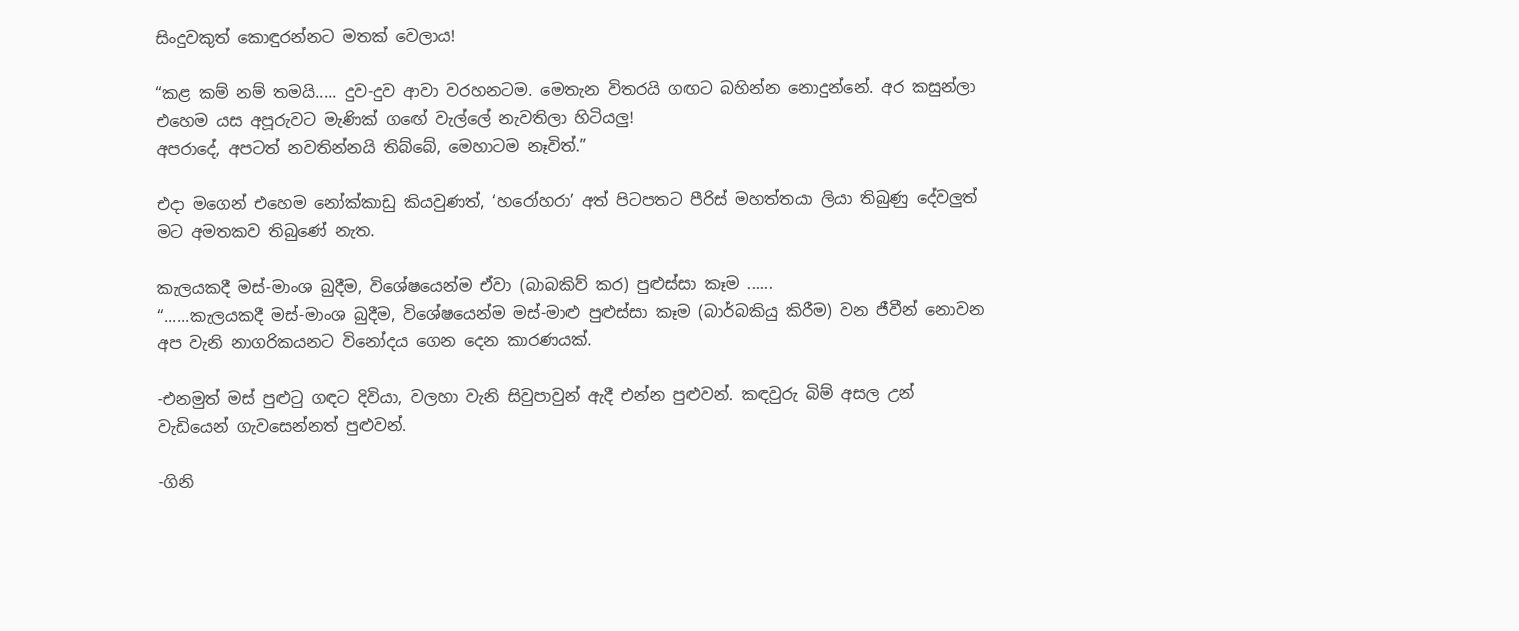සිංදුවකුත් කොඳුරන්නට මතක් වෙලාය!

“කළ කම් නම් තමයි..... දුව-දුව ආවා වරහනටම. මෙතැන විතරයි ගඟට බහින්න නොදුන්නේ. අර කසුන්ලා එහෙම යස අපූරුවට මැණික් ගඟේ වැල්ලේ නැවතිලා හිටියලු!
අපරාදේ, අපටත් නවතින්නයි තිබ්බේ, මෙහාටම නෑවිත්.”

එදා මගෙන් එහෙම නෝක්කාඩු කියවුණත්, ‘හරෝහරා’ අත් පිටපතට පීරිස් මහත්තයා ලියා තිබුණු දේවලුත් මට අමතකව තිබුණේ නැත.

කැලයකදී මස්-මාංශ බුදීම, විශේෂයෙන්ම ඒවා (බාබකිව් කර) පුළුස්සා කෑම ......
“......කැලයකදී මස්-මාංශ බුදීම, විශේෂයෙන්ම මස්-මාළු පුළුස්සා කෑම (බාර්බකියු කිරීම) වන ජීවීන් නොවන අප වැනි නාගරිකයනට විනෝදය ගෙන දෙන කාරණයක්.

-එනමුත් මස් පුළුටු ගඳට දිවියා, වලහා වැනි සිවුපාවුන් ඇදී එන්න පුළුවන්. කඳවුරු බිම් අසල උන් වැඩියෙන් ගැවසෙන්නත් පුළුවන්.

-ගිනි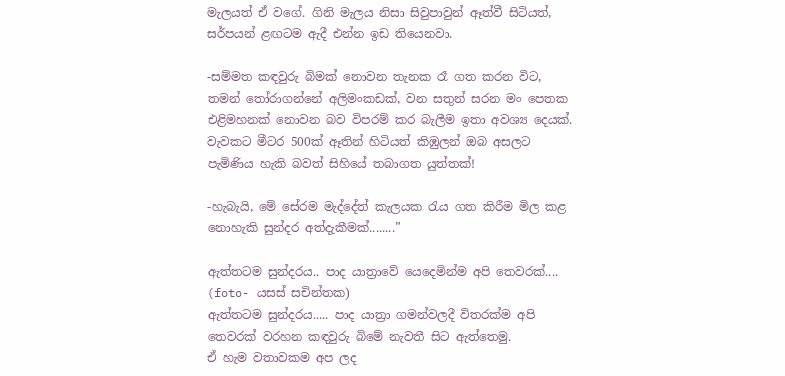මැලයත් ඒ වගේ. ගිනි මැලය නිසා සිවුපාවුන් ඈත්වී සිටියත්, සර්පයන් ළඟටම ඇදී එන්න ඉඩ තියෙනවා.

-සම්මත කඳවුරු බිමක් නොවන තැනක රෑ ගත කරන විට, තමන් තෝරාගන්නේ අලිමංකඩක්, වන සතුන් සරන මං පෙතක එළිමහනක් නොවන බව විපරම් කර බැලීම ඉතා අවශ්‍ය දෙයක්. වැවකට මීටර 500ක් ඈතින් හිටියත් කිඹුලන් ඔබ අසලට පැමිණිය හැකි බවත් සිහියේ තබාගත යුත්තක්!

-හැබැයි, මේ සේරම මැද්දේත් කැලයක රැය ගත කිරීම මිල කළ නොහැකි සුන්දර අත්දැකීමක්........”

ඇත්තටම සුන්දරය.. පාද යාත්‍රාවේ යෙදෙමින්ම අපි තෙවරක්.... (foto- යසස් සචින්තක)
ඇත්තටම සුන්දරය..... පාද යාත්‍රා ගමන්වලදී විතරක්ම අපි තෙවරක් වරහන කඳවුරු බිමේ නැවතී සිට ඇත්තෙමු.
ඒ හැම වතාවකම අප ලද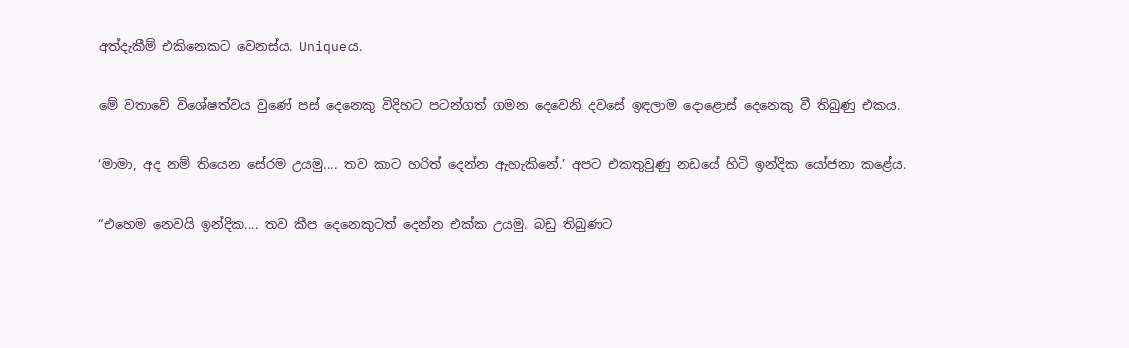අත්දැකීම් එකිනෙකට වෙනස්ය. Uniqueය.

මේ වතාවේ විශේෂත්වය වුණේ පස් දෙනෙකු විදිහට පටන්ගත් ගමන දෙවෙනි දවසේ ඉඳලාම දොළොස් දෙනෙකු වී තිබුණු එකය.

‘මාමා, අද නම් තියෙන සේරම උයමු.... තව කාට හරිත් දෙන්න ඇහැකිනේ.’ අපට එකතුවුණු නඩයේ හිටි ඉන්දික යෝජනා කළේය.

“එහෙම නෙවයි ඉන්දික.... තව කීප දෙනෙකුටත් දෙන්න එක්ක උයමු. බඩු තිබුණට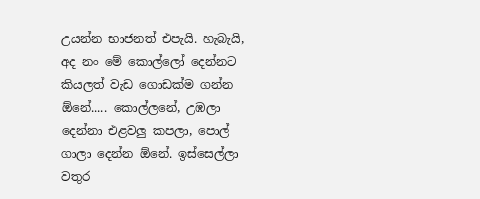උයන්න භාජනත් එපැයි. හැබැයි, අද නං මේ කොල්ලෝ දෙන්නට කියලත් වැඩ ගොඩක්ම ගන්න ඕනේ..... කොල්ලනේ, උඹලා දෙන්නා එළවලු කපලා, පොල් ගාලා දෙන්න ඕනේ. ඉස්සෙල්ලා වතුර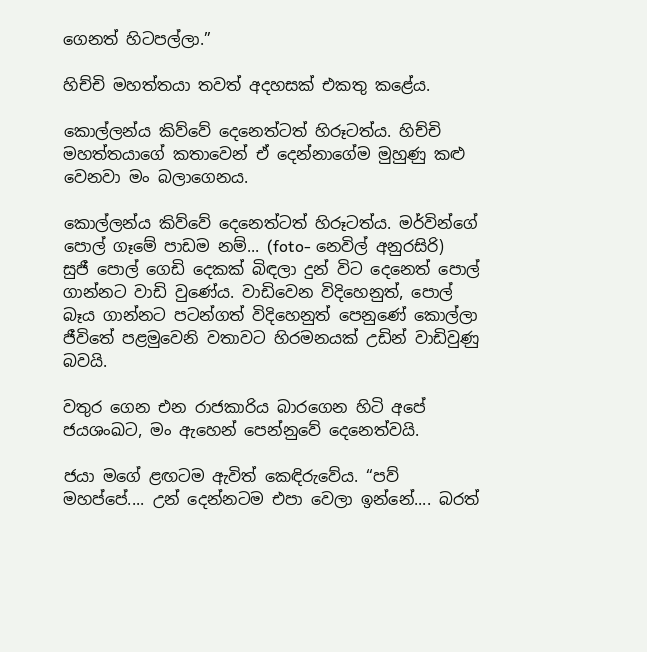ගෙනත් හිටපල්ලා.”

හිච්චි මහත්තයා තවත් අදහසක් එකතු කළේය.

කොල්ලන්ය කිව්වේ දෙනෙත්ටත් හිරූටත්ය. හිච්චි මහත්තයාගේ කතාවෙන් ඒ දෙන්නාගේම මුහුණු කළු වෙනවා මං බලාගෙනය.

කොල්ලන්ය කිව්වේ දෙනෙත්ටත් හිරූටත්ය. මර්වින්ගේ පොල් ගෑමේ පාඩම නම්... (foto- නෙවිල් අනුරසිරි)
සුජී පොල් ගෙඩි දෙකක් බිඳලා දුන් විට දෙනෙත් පොල් ගාන්නට වාඩි වුණේය. වාඩිවෙන විදිහෙනුත්, පොල් බෑය ගාන්නට පටන්ගත් විදිහෙනුත් පෙනුණේ කොල්ලා ජීවිතේ පළමුවෙනි වතාවට හිරමනයක් උඩින් වාඩිවුණු බවයි.

වතුර ගෙන එන රාජකාරිය බාරගෙන හිටි අපේ ජයශංඛට, මං ඇහෙන් පෙන්නුවේ දෙනෙත්වයි.

ජයා මගේ ළඟටම ඇවිත් කෙඳිරුවේය. “පව් මහප්පේ.... උන් දෙන්නටම එපා වෙලා ඉන්නේ.... බරත්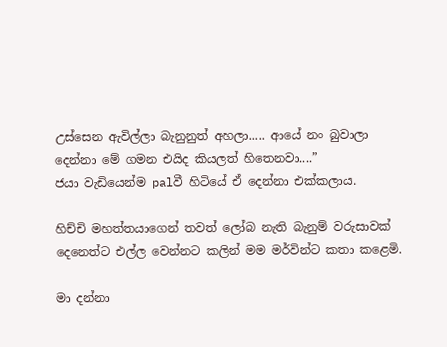උස්සෙන ඇවිල්ලා බැනුනුත් අහලා..... ආයේ නං බුවාලා දෙන්නා මේ ගමන එයිද කියලත් හිතෙනවා....”
ජයා වැඩියෙන්ම palවී හිටියේ ඒ දෙන්නා එක්කලාය.

හිච්චි මහත්තයාගෙන් තවත් ලෝබ නැති බැනුම් වරුසාවක් දෙනෙත්ට එල්ල වෙන්නට කලින් මම මර්වින්ට කතා කළෙමි.

මා දන්නා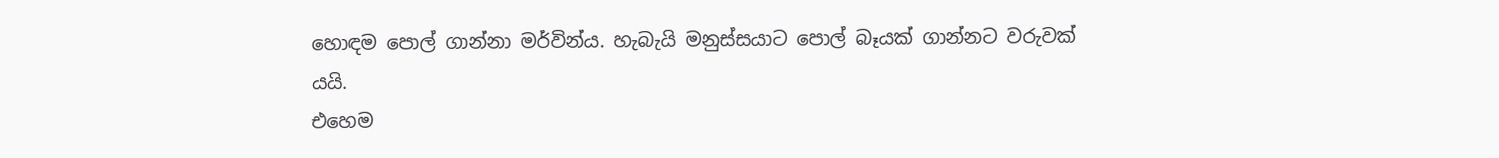හොඳම පොල් ගාන්නා මර්වින්ය. හැබැයි මනුස්සයාට පොල් බෑයක් ගාන්නට වරුවක් යයි.
එහෙම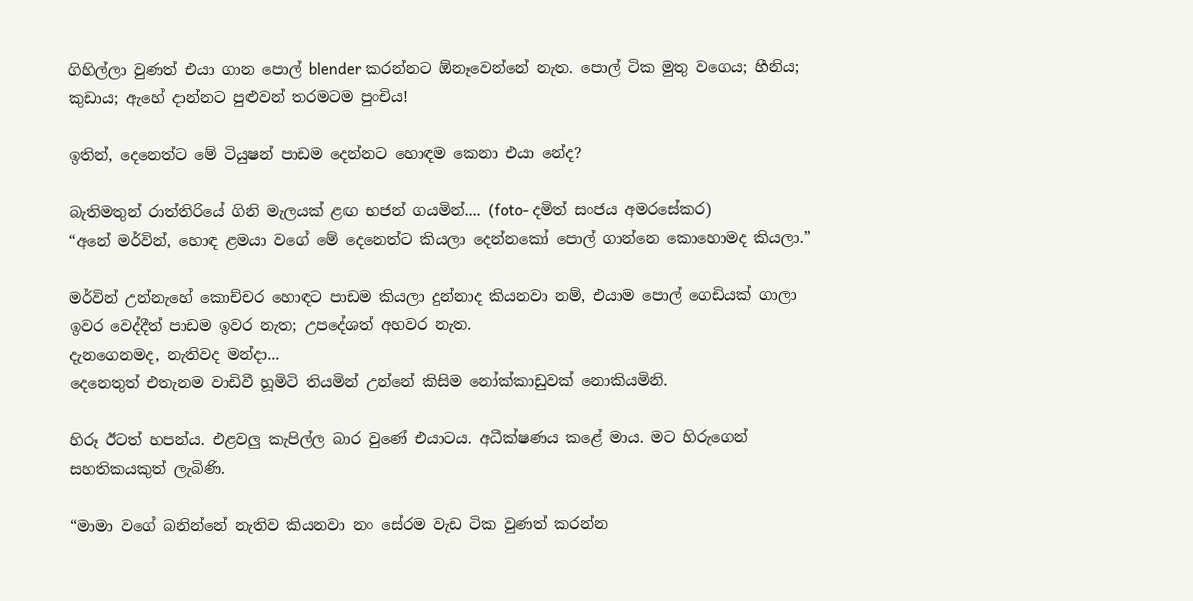ගිහිල්ලා වුණත් එයා ගාන පොල් blender කරන්නට ඕනෑවෙන්නේ නැත. පොල් ටික මුතු වගෙය; හීනිය; කුඩාය; ඇහේ දාන්නට පුළුවන් තරමටම පුංචිය!

ඉතින්, දෙනෙත්ට මේ ටියුෂන් පාඩම දෙන්නට හොඳම කෙනා එයා නේද?

බැතිමතුන් රාත්තිරියේ ගිනි මැලයක් ළඟ භජන් ගයමින්.... (foto- දමිත් සංජය අමරසේකර)
“අනේ මර්වින්, හොඳ ළමයා වගේ මේ දෙනෙත්ට කියලා දෙන්නකෝ පොල් ගාන්නෙ කොහොමද කියලා.”

මර්වින් උන්නැහේ කොච්චර හොඳට පාඩම කියලා දුන්නාද කියනවා නම්, එයාම පොල් ගෙඩියක් ගාලා ඉවර වෙද්දීත් පාඩම ඉවර නැත; උපදේශත් අහවර නැත.
දැනගෙනමද, නැතිවද මන්දා...
දෙනෙතුත් එතැනම වාඩිවී හූමිටි තියමින් උන්නේ කිසිම නෝක්කාඩුවක් නොකියමිනි.

හිරූ ඊටත් හපන්ය. එළවලු කැපිල්ල බාර වුණේ එයාටය. අධීක්ෂණය කළේ මාය. මට හිරුගෙන් සහතිකයකුත් ලැබිණි.

“මාමා වගේ බනින්නේ නැතිව කියනවා නං සේරම වැඩ ටික වුණත් කරන්න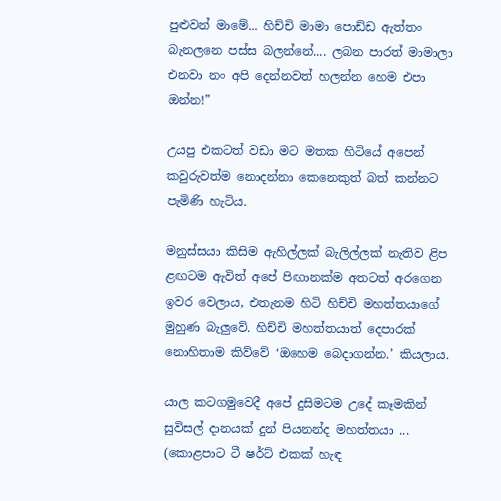පුළුවන් මාමේ... හිච්චි මාමා පොඩ්ඩ ඇත්තං බැනලනෙ පස්ස බලන්නේ.... ලබන පාරත් මාමාලා එනවා නං අපි දෙන්නවත් හලන්න හෙම එපා ඔන්න!”

උයපු එකටත් වඩා මට මතක හිටියේ අපෙන් කවුරුවත්ම නොදන්නා කෙනෙකුත් බත් කන්නට පැමිණි හැටිය.

මනුස්සයා කිසිම ඇහිල්ලක් බැලිල්ලක් නැතිව ළිප ළඟටම ඇවිත් අපේ පිඟානක්ම අතටත් අරගෙන ඉවර වෙලාය, එතැනම හිටි හිච්චි මහත්තයාගේ මුහුණ බැලුවේ. හිච්චි මහත්තයාත් දෙපාරක් නොහිතාම කිව්වේ ‘ඔහෙම බෙදාගන්න.’ කියලාය.

යාල කටගමුවෙදී අපේ දුසිමටම උදේ කෑමකින් සුවිසල් දානයක් දුන් පියනන්ද මහත්තයා ... (කොළපාට ටී ෂර්ට් එකක් හැඳ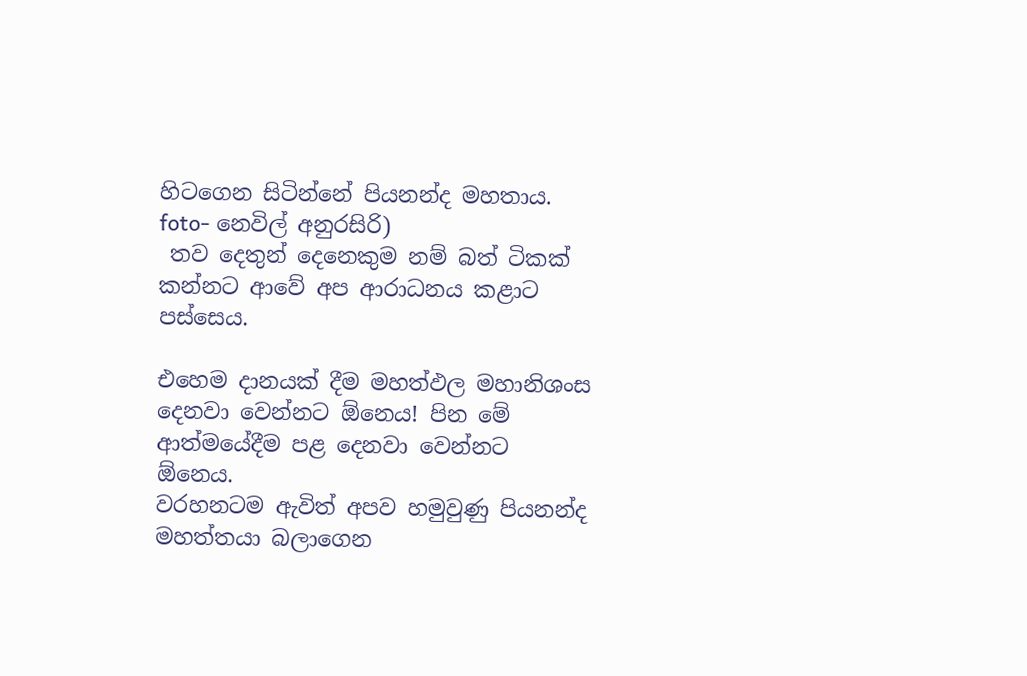හිටගෙන සිටින්නේ පියනන්ද මහතාය. foto- නෙවිල් අනුරසිරි)
 තව දෙතුන් දෙනෙකුම නම් බත් ටිකක් කන්නට ආවේ අප ආරාධනය කළාට පස්සෙය.

එහෙම දානයක් දීම මහත්ඵල මහානිශංස දෙනවා වෙන්නට ඕනෙය! පින මේ ආත්මයේදීම පළ දෙනවා වෙන්නට ඕනෙය.
වරහනටම ඇවිත් අපව හමුවුණු පියනන්ද මහත්තයා බලාගෙන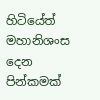හිටියේත් මහානිශංස දෙන පින්කමක්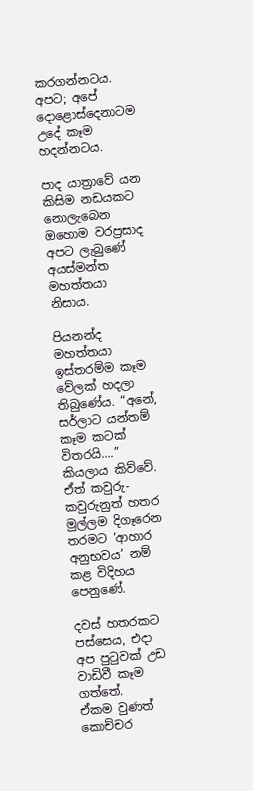කරගන්නටය.
අපට; අපේ දොළොස්දෙනාටම උදේ කෑම හදන්නටය.

පාද යාත්‍රාවේ යන කිසිම නඩයකට නොලැබෙන ඔහොම වරප්‍රසාද අපට ලැබුණේ අයස්මන්ත මහත්තයා නිසාය.

පියනන්ද මහත්තයා ඉස්තරම්ම කෑම වේලක් හදලා තිබුණේය. “අනේ, සර්ලාට යන්තම් කෑම කටක් විතරයි....” කියලාය කිව්වේ. ඒත් කවුරු-කවුරුනුත් හතර මුල්ලම දිගෑරෙන තරමට ‘ආහාර අනුභවය’ නම් කළ විදිහය පෙනුණේ.

දවස් හතරකට පස්සෙය, එදා අප පුටුවක් උඩ වාඩිවී කෑම ගත්තේ.
ඒකම වුණත් කොච්චර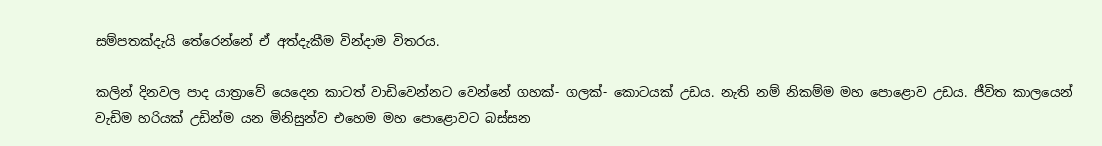සම්පතක්දැයි තේරෙන්නේ ඒ අත්දැකීම වින්දාම විතරය.

කලින් දිනවල පාද යාත්‍රාවේ යෙදෙන කාටත් වාඩිවෙන්නට වෙන්නේ ගහක්- ගලක්- කොටයක් උඩය. නැති නම් නිකම්ම මහ පොළොව උඩය. ජීවිත කාලයෙන් වැඩිම හරියක් උඩින්ම යන මිනිසුන්ව එහෙම මහ පොළොවට බස්සන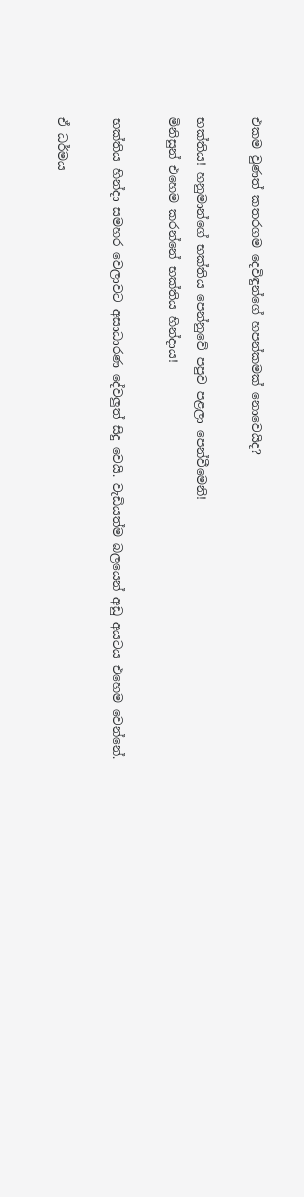එකම වුණත් කතරගම දෙවිඳුන්ගේ හපන්කමක් නොවෙයිද?

භක්තිය! හනුමාන්ගේ භක්තිය පෙන්නුවේ පපුව පළලා පෙන්වීමෙනි!
මිනිසුන් එහෙම කරන්නේ භක්තිය හින්දාය!

භක්තිය හින්දා සමහර වෙලාවට අසාධාරණ දේවලුත් සිදු වෙයි. වැඩියත්ම බලයෙන් අඩු අයටය එහෙම වෙන්නේ.

ඒ ධර්මය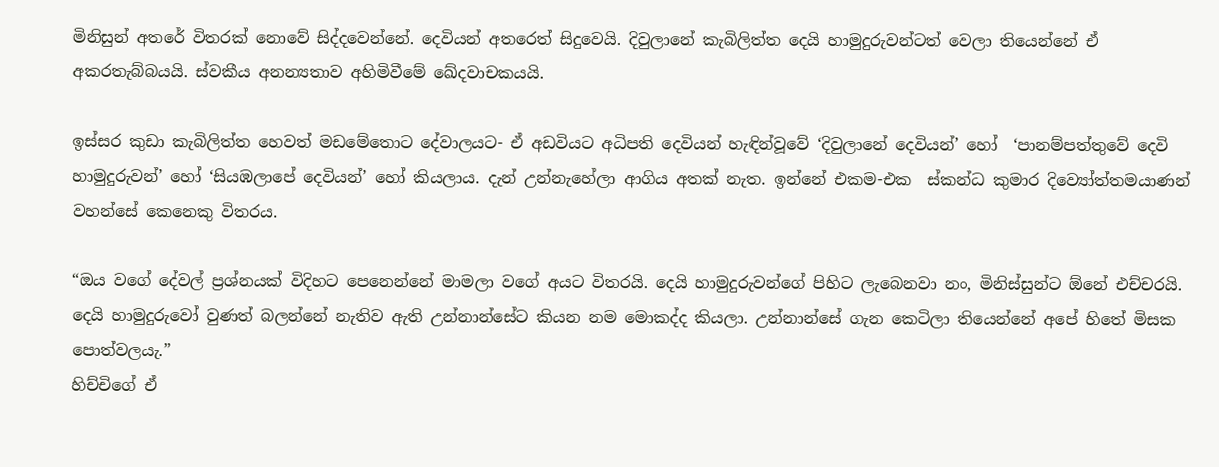මිනිසුන් අතරේ විතරක් නොවේ සිද්දවෙන්නේ. දෙවියන් අතරෙත් සිදුවෙයි. දිවුලානේ කැබිලිත්ත දෙයි හාමුදුරුවන්ටත් වෙලා තියෙන්නේ ඒ අකරතැබ්බයයි. ස්වකීය අනන්‍යතාව අහිමිවීමේ ඛේදවාචකයයි.

ඉස්සර කුඩා කැබිලිත්ත හෙවත් මඩමේතොට දේවාලයට- ඒ අඩවියට අධිපති දෙවියන් හැඳින්වූවේ ‘දිවුලානේ දෙවියන්’ හෝ  ‘පානම්පත්තුවේ දෙවි හාමුදුරුවන්’ හෝ ‘සියඹලාපේ දෙවියන්’ හෝ කියලාය. දැන් උන්නැහේලා ආගිය අතක් නැත. ඉන්නේ එකම-එක  ස්කන්ධ කුමාර දිව්‍යෝත්තමයාණන් වහන්සේ කෙනෙකු විතරය.

“ඔය වගේ දේවල් ප්‍රශ්නයක් විදිහට පෙනෙන්නේ මාමලා වගේ අයට විතරයි. දෙයි හාමුදුරුවන්ගේ පිහිට ලැබෙනවා නං, මිනිස්සුන්ට ඕනේ එච්චරයි.
දෙයි හාමුදුරුවෝ වුණත් බලන්නේ නැතිව ඇති උන්නාන්සේට කියන නම මොකද්ද කියලා. උන්නාන්සේ ගැන කෙටිලා තියෙන්නේ අපේ හිතේ මිසක පොත්වලයැ.”
හිච්චිගේ ඒ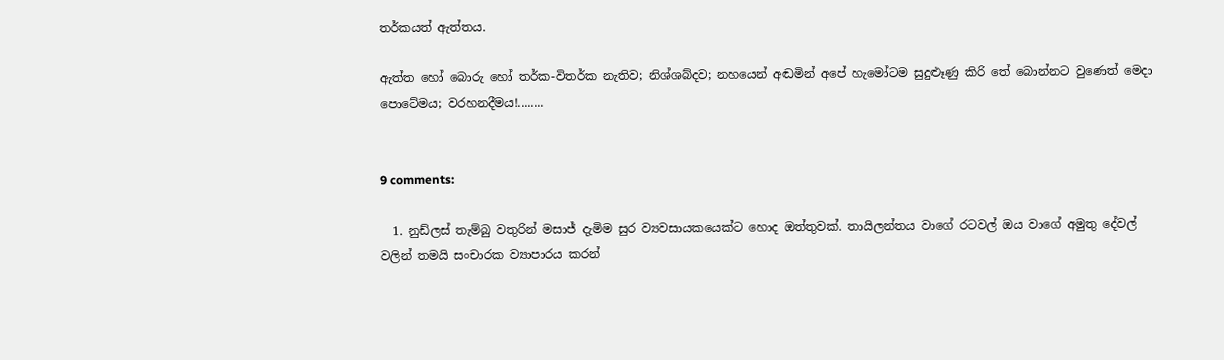තර්කයත් ඇත්තය.

ඇත්ත හෝ බොරු හෝ තර්ක-විතර්ක නැතිව; නිශ්ශබ්දව; නහයෙන් අඬමින් අපේ හැමෝටම සුදුළූණු කිරි තේ බොන්නට වුණෙත් මෙදා පොටේමය; වරහනදීමය!........


9 comments:

  1. නුඩ්ලස් තැම්බු වතුරින් මසාජ් දැමිම සුර ව්‍යවසායකයෙක්ට හොද ඔත්තුවක්. තායිලන්තය වාගේ රටවල් ඔය වාගේ අමුතු දේවල් වලින් තමයි සංචාරක ව්‍යාපාරය කරන්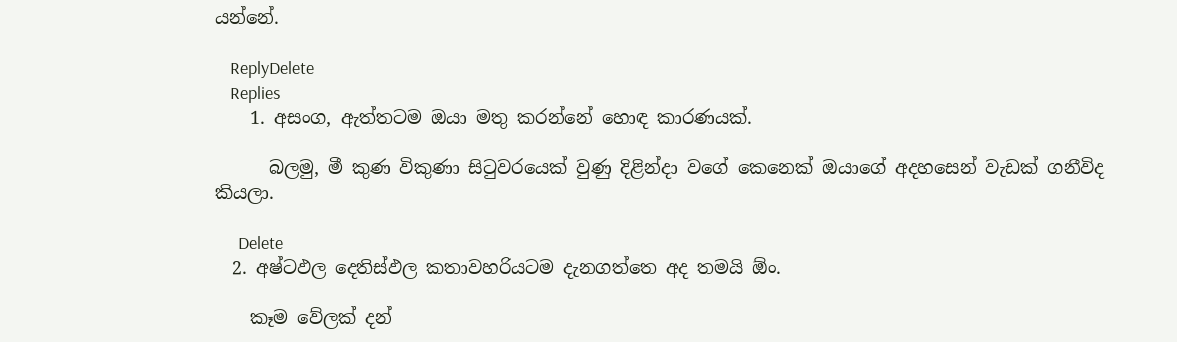යන්නේ.

    ReplyDelete
    Replies
    1. අසංග, ඇත්තටම ඔයා මතු කරන්නේ හොඳ කාරණයක්.

      බලමු, මී කුණ විකුණා සිටුවරයෙක් වුණු දිළින්දා වගේ කෙනෙක් ඔයාගේ අදහසෙන් වැඩක් ගනීවිද කියලා.

      Delete
  2. අෂ්ටඵල දෙතිස්ඵල කතාවහරියටම දැනගත්තෙ අද තමයි ඕං.

    කෑම වේලක් දන්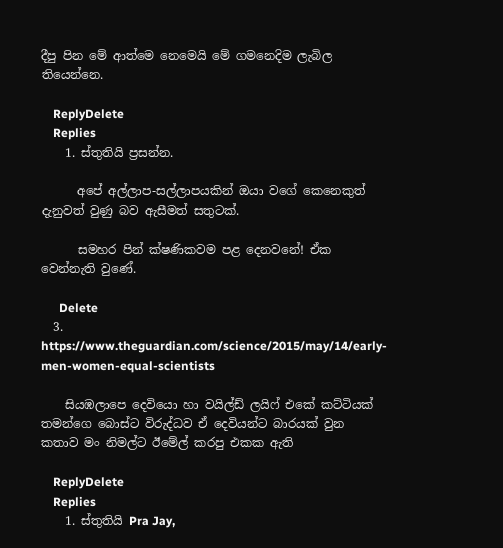දීපු පින මේ ආත්මෙ නෙමෙයි මේ ගමනෙදිම ලැබිල තියෙන්නෙ.

    ReplyDelete
    Replies
    1. ස්තුතියි ප්‍රසන්න.

      අපේ අල්ලාප-සල්ලාපයකින් ඔයා වගේ කෙනෙකුත් දැනුවත් වුණු බව ඇසීමත් සතුටක්.

      සමහර පින් ක්ෂණිකවම පළ දෙනවනේ! ඒක වෙන්නැති වුණේ.

      Delete
  3. https://www.theguardian.com/science/2015/may/14/early-men-women-equal-scientists

    සියඹලාපෙ දෙවියො හා වයිල්ඩ් ලයිෆ් එකේ කට්ටියක් තමන්ගෙ බොස්ට විරුද්ධව ඒ දෙවියන්ට බාරයක් වුන කතාව මං නිමල්ට ඊමේල් කරපු එකක ඇති

    ReplyDelete
    Replies
    1. ස්තුතියි Pra Jay,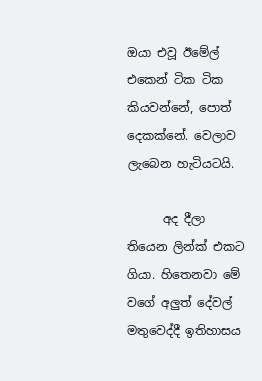ඔයා එවූ ඊමේල් එකෙන් ටික ටික කියවන්නේ, පොත් දෙකක්නේ. වෙලාව ලැබෙන හැටියටයි.

      අද දීලා තියෙන ලින්ක් එකට ගියා. හිතෙනවා මේ වගේ අලුත් දේවල් මතුවෙද්දී ඉතිහාසය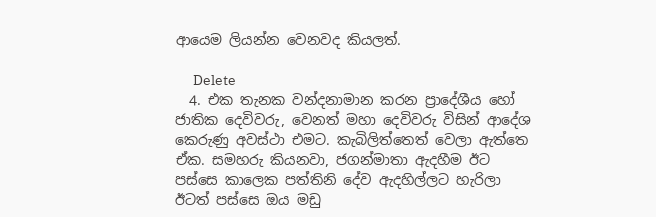ආයෙම ලියන්න වෙනවද කියලත්.

      Delete
  4. එක තැනක වන්දනාමාන කරන ප්‍රාදේශීය හෝ ජාතික දෙවිවරු, වෙනත් මහා දෙවිවරු විසින් ආදේශ කෙරුණු අවස්ථා එමට. කැබිලිත්තෙත් වෙලා ඇත්තෙ ඒක. සමහරු කියනවා, ජගන්මාතා ඇදහීම ඊට පස්සෙ කාලෙක පත්තිනි දේව ඇදහිල්ලට හැරිලා ඊටත් පස්සෙ ඔය මඩු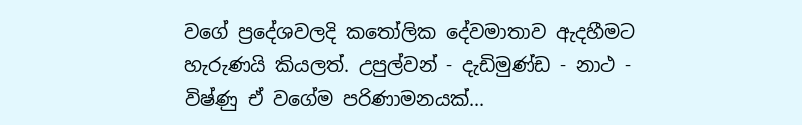වගේ ප්‍රදේශවලදි කතෝලික දේවමාතාව ඇදහීමට හැරුණයි කියලත්. උපුල්වන් - දැඩිමුණ්ඩ - නාථ - විෂ්ණු ඒ වගේම පරිණාමනයක්...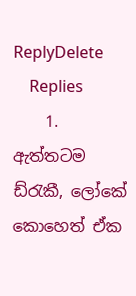ReplyDelete
    Replies
    1. ඇත්තටම ඩ්රැකී, ලෝකේ කොහෙත් ඒක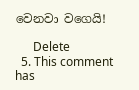වෙනවා වගෙයි!

      Delete
  5. This comment has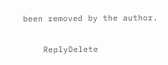been removed by the author.

    ReplyDelete